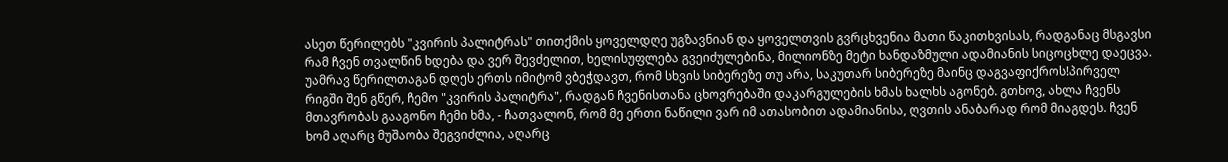ასეთ წერილებს "კვირის პალიტრას" თითქმის ყოველდღე უგზავნიან და ყოველთვის გვრცხვენია მათი წაკითხვისას, რადგანაც მსგავსი რამ ჩვენ თვალწინ ხდება და ვერ შევძელით, ხელისუფლება გვეიძულებინა, მილიონზე მეტი ხანდაზმული ადამიანის სიცოცხლე დაეცვა. უამრავ წერილთაგან დღეს ერთს იმიტომ ვბეჭდავთ, რომ სხვის სიბერეზე თუ არა, საკუთარ სიბერეზე მაინც დაგვაფიქროს!პირველ რიგში შენ გწერ, ჩემო "კვირის პალიტრა", რადგან ჩვენისთანა ცხოვრებაში დაკარგულების ხმას ხალხს აგონებ. გთხოვ, ახლა ჩვენს მთავრობას გააგონო ჩემი ხმა, - ჩათვალონ, რომ მე ერთი ნაწილი ვარ იმ ათასობით ადამიანისა, ღვთის ანაბარად რომ მიაგდეს. ჩვენ ხომ აღარც მუშაობა შეგვიძლია, აღარც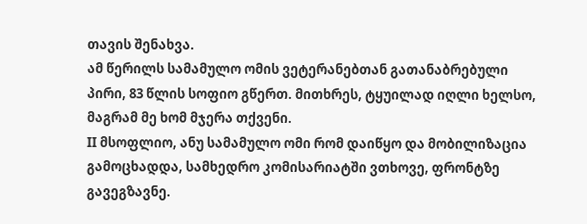თავის შენახვა.
ამ წერილს სამამულო ომის ვეტერანებთან გათანაბრებული პირი, 83 წლის სოფიო გწერთ. მითხრეს, ტყუილად იღლი ხელსო, მაგრამ მე ხომ მჯერა თქვენი.
II მსოფლიო, ანუ სამამულო ომი რომ დაიწყო და მობილიზაცია გამოცხადდა, სამხედრო კომისარიატში ვთხოვე, ფრონტზე გავეგზავნე.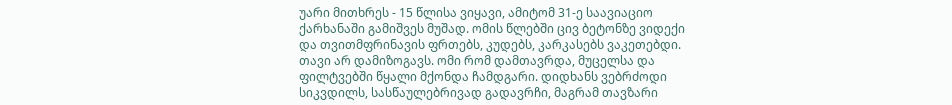უარი მითხრეს - 15 წლისა ვიყავი, ამიტომ 31-ე საავიაციო ქარხანაში გამიშვეს მუშად. ომის წლებში ცივ ბეტონზე ვიდექი და თვითმფრინავის ფრთებს, კუდებს, კარკასებს ვაკეთებდი. თავი არ დამიზოგავს. ომი რომ დამთავრდა, მუცელსა და ფილტვებში წყალი მქონდა ჩამდგარი. დიდხანს ვებრძოდი სიკვდილს, სასწაულებრივად გადავრჩი, მაგრამ თავზარი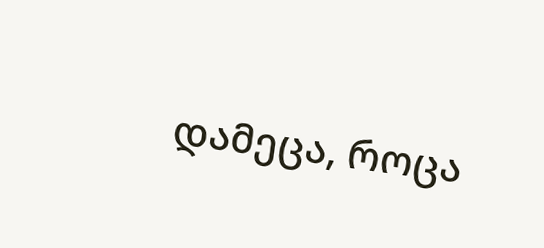დამეცა, როცა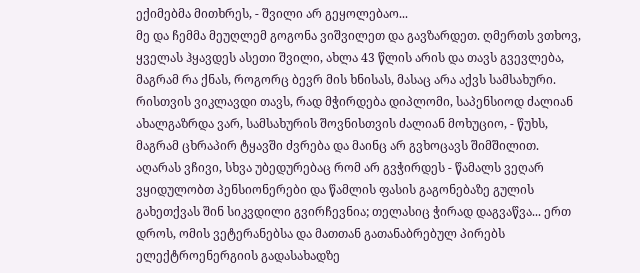ექიმებმა მითხრეს, - შვილი არ გეყოლებაო...
მე და ჩემმა მეუღლემ გოგონა ვიშვილეთ და გავზარდეთ. ღმერთს ვთხოვ, ყველას ჰყავდეს ასეთი შვილი, ახლა 43 წლის არის და თავს გვევლება, მაგრამ რა ქნას, როგორც ბევრ მის ხნისას, მასაც არა აქვს სამსახური. რისთვის ვიკლავდი თავს, რად მჭირდება დიპლომი, საპენსიოდ ძალიან ახალგაზრდა ვარ, სამსახურის შოვნისთვის ძალიან მოხუციო, - წუხს, მაგრამ ცხრაპირ ტყავში ძვრება და მაინც არ გვხოცავს შიმშილით.
აღარას ვჩივი, სხვა უბედურებაც რომ არ გვჭირდეს - წამალს ვეღარ ვყიდულობთ პენსიონერები და წამლის ფასის გაგონებაზე გულის გახეთქვას შინ სიკვდილი გვირჩევნია; თელასიც ჭირად დაგვაწვა... ერთ დროს, ომის ვეტერანებსა და მათთან გათანაბრებულ პირებს ელექტროენერგიის გადასახადზე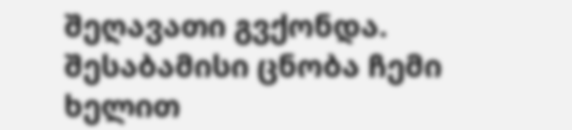შეღავათი გვქონდა.
შესაბამისი ცნობა ჩემი ხელით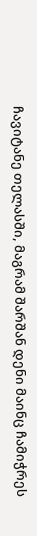ჩავიტანე თელასში, მაგრამ შარშან დენი მაინც ჩამიჭრეს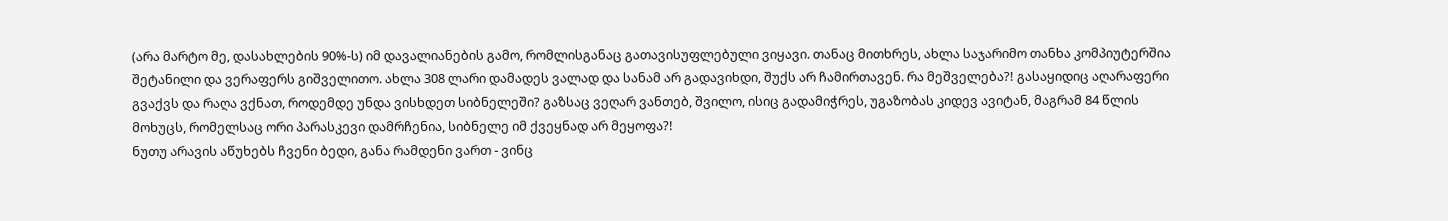(არა მარტო მე, დასახლების 90%-ს) იმ დავალიანების გამო, რომლისგანაც გათავისუფლებული ვიყავი. თანაც მითხრეს, ახლა საჯარიმო თანხა კომპიუტერშია შეტანილი და ვერაფერს გიშველითო. ახლა 308 ლარი დამადეს ვალად და სანამ არ გადავიხდი, შუქს არ ჩამირთავენ. რა მეშველება?! გასაყიდიც აღარაფერი გვაქვს და რაღა ვქნათ, როდემდე უნდა ვისხდეთ სიბნელეში? გაზსაც ვეღარ ვანთებ, შვილო, ისიც გადამიჭრეს, უგაზობას კიდევ ავიტან, მაგრამ 84 წლის მოხუცს, რომელსაც ორი პარასკევი დამრჩენია, სიბნელე იმ ქვეყნად არ მეყოფა?!
ნუთუ არავის აწუხებს ჩვენი ბედი, განა რამდენი ვართ - ვინც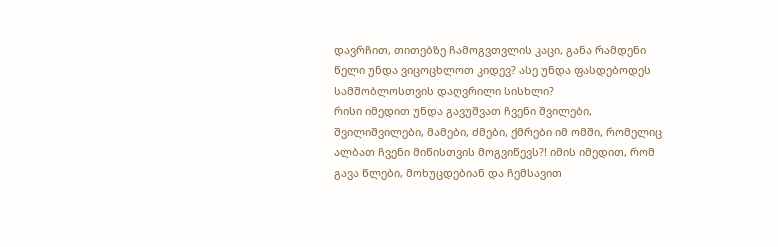დავრჩით, თითებზე ჩამოგვთვლის კაცი, განა რამდენი წელი უნდა ვიცოცხლოთ კიდევ? ასე უნდა ფასდებოდეს სამშობლოსთვის დაღვრილი სისხლი?
რისი იმედით უნდა გავუშვათ ჩვენი შვილები, შვილიშვილები, მამები, ძმები, ქმრები იმ ომში, რომელიც ალბათ ჩვენი მიწისთვის მოგვიწევს?! იმის იმედით, რომ გავა წლები, მოხუცდებიან და ჩემსავით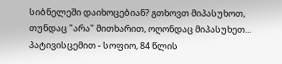სიბნელეში დაიხოცებიან? გთხოვთ მიპასუხოთ, თუნდაც "არა" მითხარით, ოღონდაც მიპასუხეთ...
პატივისცემით - სოფიო, 84 წლის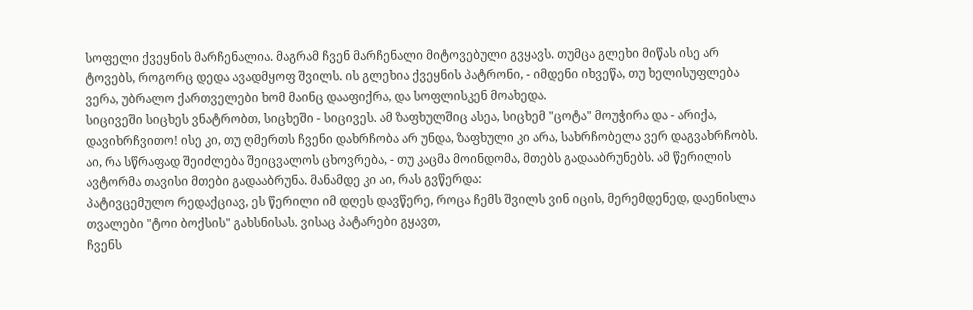სოფელი ქვეყნის მარჩენალია. მაგრამ ჩვენ მარჩენალი მიტოვებული გვყავს. თუმცა გლეხი მიწას ისე არ ტოვებს, როგორც დედა ავადმყოფ შვილს. ის გლეხია ქვეყნის პატრონი, - იმდენი იხვეწა, თუ ხელისუფლება ვერა, უბრალო ქართველები ხომ მაინც დააფიქრა, და სოფლისკენ მოახედა.
სიცივეში სიცხეს ვნატრობთ, სიცხეში - სიცივეს. ამ ზაფხულშიც ასეა, სიცხემ "ცოტა" მოუჭირა და - არიქა, დავიხრჩვითო! ისე კი, თუ ღმერთს ჩვენი დახრჩობა არ უნდა, ზაფხული კი არა, სახრჩობელა ვერ დაგვახრჩობს.
აი, რა სწრაფად შეიძლება შეიცვალოს ცხოვრება, - თუ კაცმა მოინდომა, მთებს გადააბრუნებს. ამ წერილის ავტორმა თავისი მთები გადააბრუნა. მანამდე კი აი, რას გვწერდა:
პატივცემულო რედაქციავ, ეს წერილი იმ დღეს დავწერე, როცა ჩემს შვილს ვინ იცის, მერემდენედ, დაენისლა თვალები "ტოი ბოქსის" გახსნისას. ვისაც პატარები გყავთ,
ჩვენს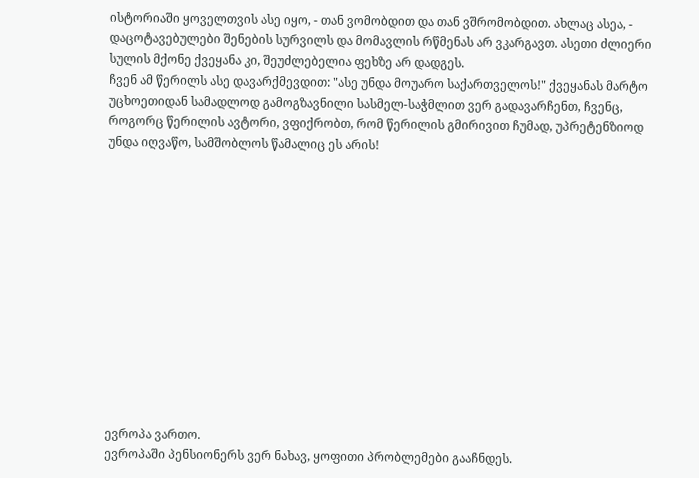ისტორიაში ყოველთვის ასე იყო, - თან ვომობდით და თან ვშრომობდით. ახლაც ასეა, - დაცოტავებულები შენების სურვილს და მომავლის რწმენას არ ვკარგავთ. ასეთი ძლიერი სულის მქონე ქვეყანა კი, შეუძლებელია ფეხზე არ დადგეს.
ჩვენ ამ წერილს ასე დავარქმევდით: "ასე უნდა მოუარო საქართველოს!" ქვეყანას მარტო უცხოეთიდან სამადლოდ გამოგზავნილი სასმელ-საჭმლით ვერ გადავარჩენთ, ჩვენც, როგორც წერილის ავტორი, ვფიქრობთ, რომ წერილის გმირივით ჩუმად, უპრეტენზიოდ უნდა იღვაწო, სამშობლოს წამალიც ეს არის!













ევროპა ვართო.
ევროპაში პენსიონერს ვერ ნახავ, ყოფითი პრობლემები გააჩნდეს.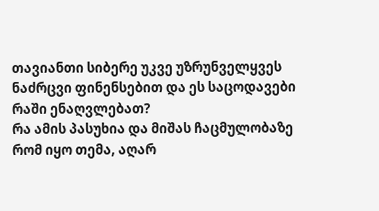თავიანთი სიბერე უკვე უზრუნველყვეს ნაძრცვი ფინენსებით და ეს საცოდავები რაში ენაღვლებათ?
რა ამის პასუხია და მიშას ჩაცმულობაზე რომ იყო თემა, აღარ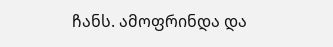ჩანს. ამოფრინდა და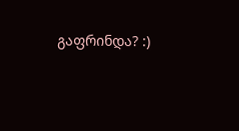გაფრინდა? :)